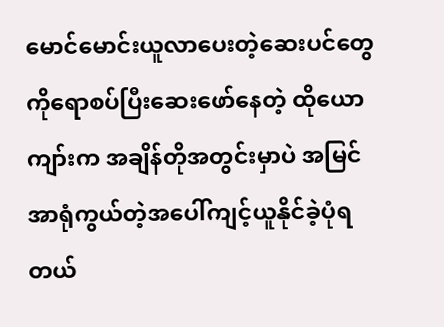မောင်မောင်းယူလာပေးတဲ့ဆေးပင်တွေကိုရောစပ်ပြီးဆေးဖော်နေတဲ့ ထိုယောကျာ်းက အချိန်တိုအတွင်းမှာပဲ အမြင်အာရုံကွယ်တဲ့အပေါ်ကျင့်ယူနိုင်ခဲ့ပုံရတယ်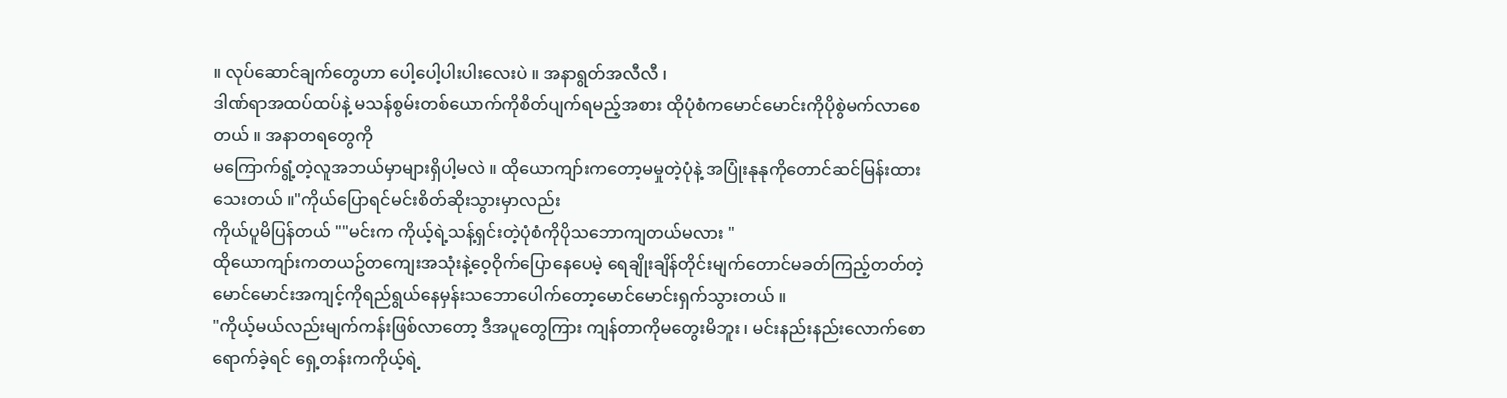။ လုပ်ဆောင်ချက်တွေဟာ ပေါ့ပေါ့ပါးပါးလေးပဲ ။ အနာရွတ်အလီလီ ၊
ဒါဏ်ရာအထပ်ထပ်နဲ့ မသန်စွမ်းတစ်ယောက်ကိုစိတ်ပျက်ရမည့်အစား ထိုပုံစံကမောင်မောင်းကိုပိုစွဲမက်လာစေတယ် ။ အနာတရတွေကို
မကြောက်ရွံ့တဲ့လူအဘယ်မှာများရှိပါ့မလဲ ။ ထိုယောကျာ်းကတော့မမှုတဲ့ပုံနဲ့ အပြုံးနုနုကိုတောင်ဆင်မြန်းထားသေးတယ် ။"ကိုယ်ပြောရင်မင်းစိတ်ဆိုးသွားမှာလည်း
ကိုယ်ပူမိပြန်တယ် ""မင်းက ကိုယ့်ရဲ့သန့်ရှင်းတဲ့ပုံစံကိုပိုသဘောကျတယ်မလား "
ထိုယောကျာ်းကတယဥ်တကျေးအသုံးနဲ့ဝေ့ဝိုက်ပြောနေပေမဲ့ ရေချိုးချိန်တိုင်းမျက်တောင်မခတ်ကြည့်တတ်တဲ့မောင်မောင်းအကျင့်ကိုရည်ရွယ်နေမှန်းသဘောပေါက်တော့မောင်မောင်းရှက်သွားတယ် ။
"ကိုယ့်မယ်လည်းမျက်ကန်းဖြစ်လာတော့ ဒီအပူတွေကြား ကျန်တာကိုမတွေးမိဘူး ၊ မင်းနည်းနည်းလောက်စောရောက်ခဲ့ရင် ရှေ့တန်းကကိုယ့်ရဲ့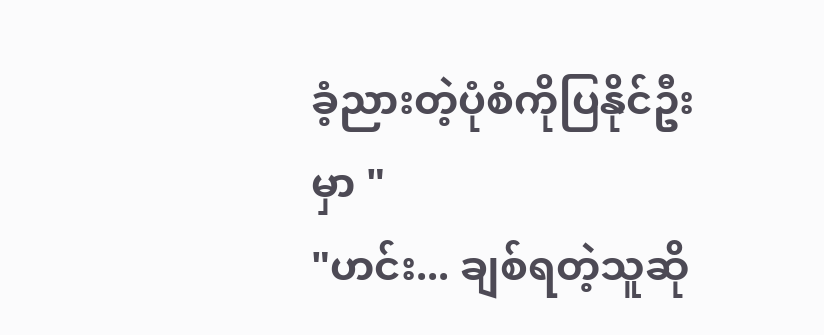ခံ့ညားတဲ့ပုံစံကိုပြနိုင်ဦးမှာ "
"ဟင်း... ချစ်ရတဲ့သူဆို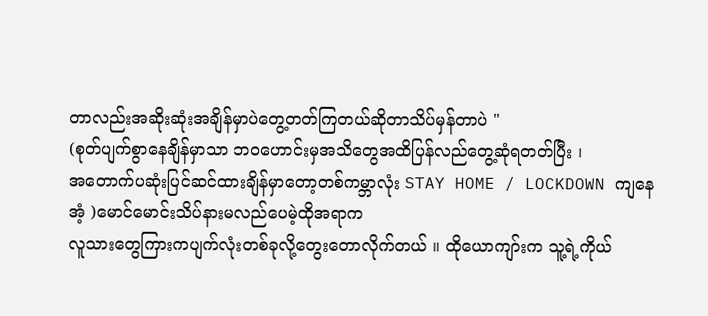တာလည်းအဆိုးဆုံးအချိန်မှာပဲတွေ့တတ်ကြတယ်ဆိုတာသိပ်မှန်တာပဲ "
(စုတ်ပျက်စွာနေချိန်မှာသာ ဘဝဟောင်းမှအသိတွေအထိပြန်လည်တွေ့ဆုံရတတ်ပြီး ၊
အတောက်ပဆုံးပြင်ဆင်ထားချိန်မှာတော့တစ်ကမ္ဘာလုံး STAY HOME / LOCKDOWN ကျနေအံ့ )မောင်မောင်းသိပ်နားမလည်ပေမဲ့ထိုအရာက
လူသားတွေကြားကပျက်လုံးတစ်ခုလို့တွေးတောလိုက်တယ် ။ ထိုယောကျာ်းက သူ့ရဲ့ကိုယ်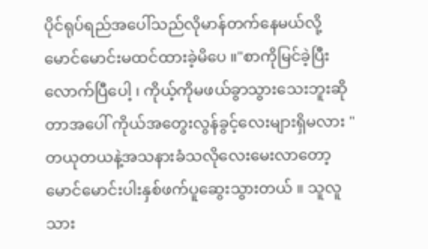ပိုင်ရုပ်ရည်အပေါ်သည်လိုမာန်တက်နေမယ်လို့
မောင်မောင်းမထင်ထားခဲ့မိပေ ။"စာကိုမြင်ခဲ့ပြီးလောက်ပြီပေါ့ ၊ ကိုယ့်ကိုမဖယ်ခွာသွားသေးဘူးဆိုတာအပေါ် ကိုယ်အတွေးလွန်ခွင့်လေးများရှိမလား "
တယုတယနဲ့အသနားခံသလိုလေးမေးလာတော့ မောင်မောင်းပါးနှစ်ဖက်ပူဆွေးသွားတယ် ။ သူလူသား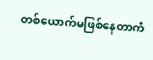တစ်ယောက်မဖြစ်နေတာကံ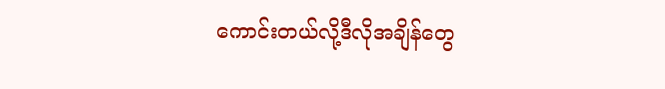ကောင်းတယ်လို့ဒီလိုအချိန်တွေ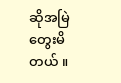ဆိုအမြဲတွေးမိတယ် ။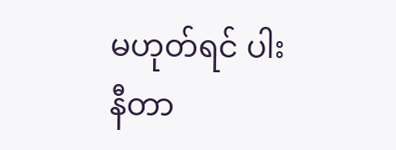မဟုတ်ရင် ပါးနီတာ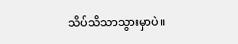သိပ်သိသာသွားမှာပဲ။